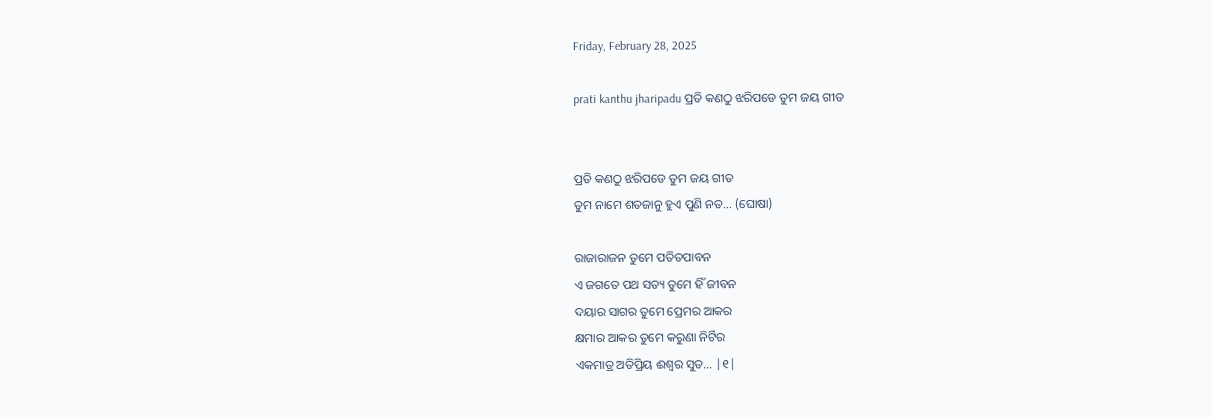Friday, February 28, 2025

prati kanthu jharipadu ପ୍ରତି କଣଠୁ ଝରିପଡେ ତୁମ ଜୟ ଗୀତ


ପ୍ରତି କଣଠୁ ଝରିପଡେ ତୁମ ଜୟ ଗୀତ
ତୁମ ନାମେ ଶତଜାନୁ ହୁଏ ପୁଣି ନତ… (ଘୋଷା)

ରାଜାରାଜନ ତୁମେ ପତିତପାବନ
ଏ ଜଗତେ ପଥ ସତ୍ୟ ତୁମେ ହିଁ ଜୀବନ
ଦୟାର ସାଗର ତୁମେ ପ୍ରେମର ଆକର
କ୍ଷମାର ଆକର ତୁମେ କରୁଣା ନିର୍ଟିର
ଏକମାତ୍ର ଅତିପ୍ରିୟ ଈଶ୍ବର ସୁତ… |୧|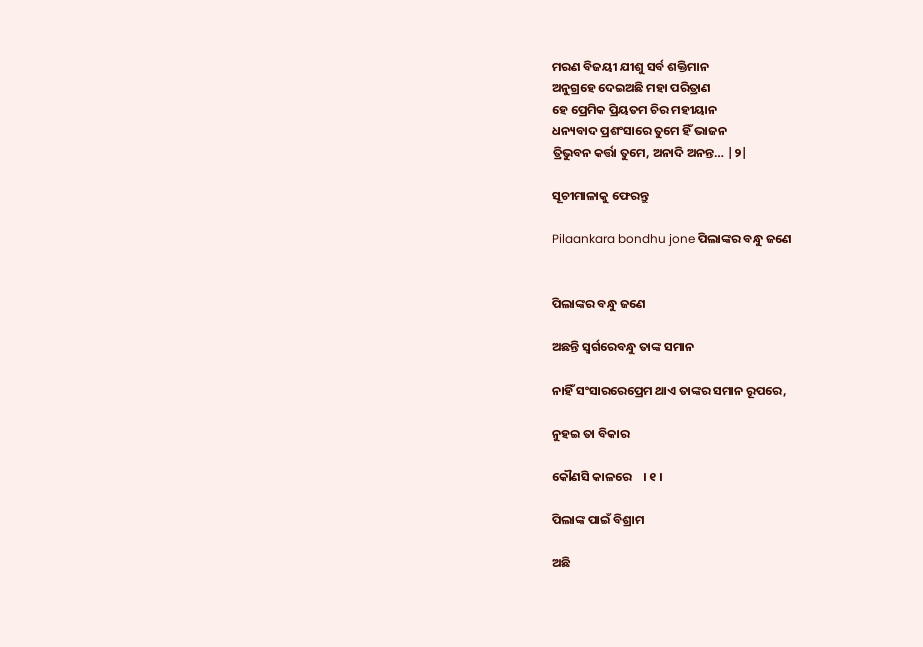ମରଣ ବିଜୟୀ ଯୀଶୁ ସର୍ବ ଶକ୍ତିମାନ
ଅନୁଗ୍ରହେ ଦେଇଅଛି ମହା ପରିତ୍ରାଣ
ହେ ପ୍ରେମିକ ପ୍ରିୟତମ ଚିର ମହୀୟାନ
ଧନ୍ୟବାଦ ପ୍ରଶଂସାରେ ତୁମେ ହିଁ ଭାଜନ
ତ୍ରିଭୁବନ କର୍ତ୍ତା ତୁମେ, ଅନାଦି ଅନନ୍ତ… |୨|

ସୂଚୀମାଳାକୁ ଫେରନ୍ତୁ

Pilaankara bondhu jone ପିଲାଙ୍କର ବନ୍ଧୁ ଜଣେ


ପିଲାଙ୍କର ବନ୍ଧୁ ଜଣେ

ଅଛନ୍ତି ସ୍ୱର୍ଗରେବନ୍ଧୁ ତାଙ୍କ ସମାନ

ନାହିଁ ସଂସାରରେପ୍ରେମ ଥାଏ ତାଙ୍କର ସମାନ ରୂପରେ,

ନୁହଇ ତା ବିକାର

କୌଣସି କାଳରେ    । ୧ ।

ପିଲାଙ୍କ ପାଇଁ ବିଶ୍ରାମ

ଅଛି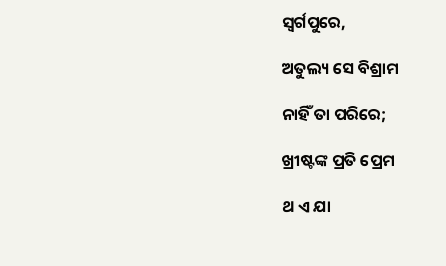ସ୍ୱର୍ଗପୁରେ,

ଅତୁଲ୍ୟ ସେ ବିଶ୍ରାମ

ନାହିଁ ତା ପରିରେ;

ଖ୍ରୀଷ୍ଟଙ୍କ ପ୍ରତି ପ୍ରେମ

ଥ ଏ ଯା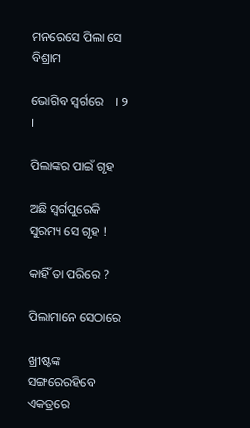ମନରେସେ ପିଲା ସେ ବିଶ୍ରାମ

ଭୋଗିବ ସ୍ୱର୍ଗରେ    । ୨ ।

ପିଲାଙ୍କର ପାଇଁ ଗୃହ

ଅଛି ସ୍ୱର୍ଗପୁରେକି ସୁରମ୍ୟ ସେ ଗୃହ !

କାହିଁ ତା ପରିରେ ?

ପିଲାମାନେ ସେଠାରେ

ଖ୍ରୀଷ୍ଟଙ୍କ ସଙ୍ଗରେରହିବେ ଏକତ୍ରରେ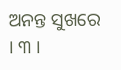ଅନନ୍ତ ସୁଖରେ       । ୩ ।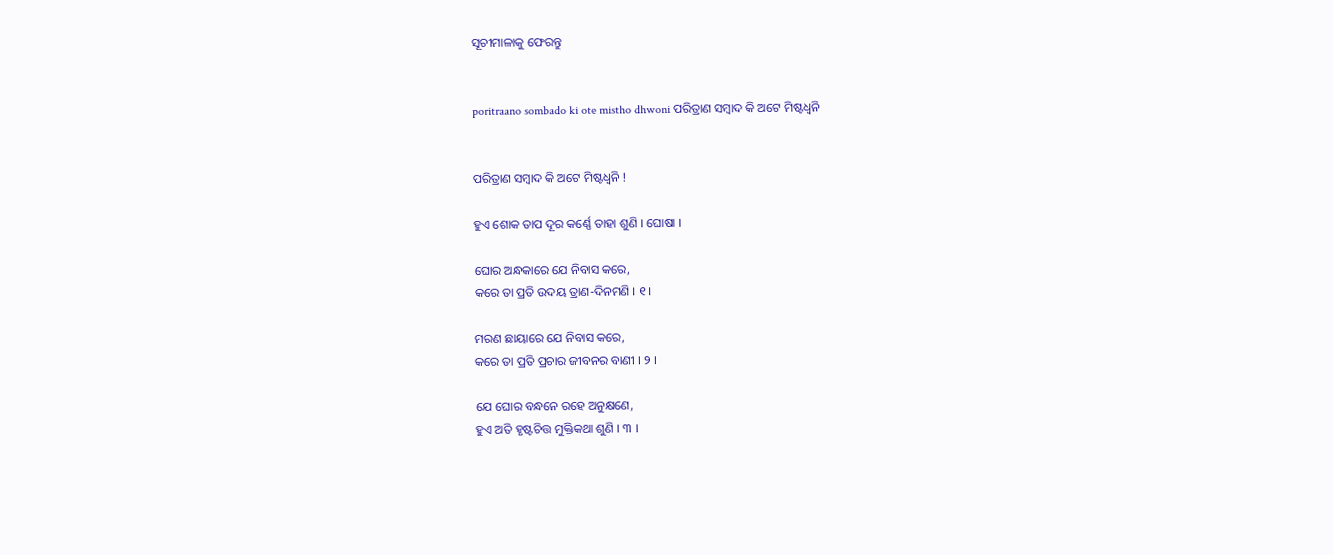ସୂଚୀମାଳାକୁ ଫେରନ୍ତୁ


poritraano sombado ki ote mistho dhwoni ପରିତ୍ରାଣ ସମ୍ବାଦ କି ଅଟେ ମିଷ୍ଟଧ୍ୱନି


ପରିତ୍ରାଣ ସମ୍ବାଦ କି ଅଟେ ମିଷ୍ଟଧ୍ୱନି !

ହୁଏ ଶୋକ ତାପ ଦୂର କର୍ଣ୍ଣେ ତାହା ଶୁଣି । ଘୋଷା ।

ଘୋର ଅନ୍ଧକାରେ ଯେ ନିବାସ କରେ,
କରେ ତା ପ୍ରତି ଉଦୟ ତ୍ରାଣ-ଦିନମଣି । ୧ ।

ମରଣ ଛାୟାରେ ଯେ ନିବାସ କରେ,
କରେ ତା ପ୍ରତି ପ୍ରଚାର ଜୀବନର ବାଣୀ । ୨ ।

ଯେ ଘୋର ବନ୍ଧନେ ରହେ ଅନୁକ୍ଷଣେ,
ହୁଏ ଅତି ହୃଷ୍ଟଚିତ୍ତ ମୁକ୍ତିକଥା ଶୁଣି । ୩ ।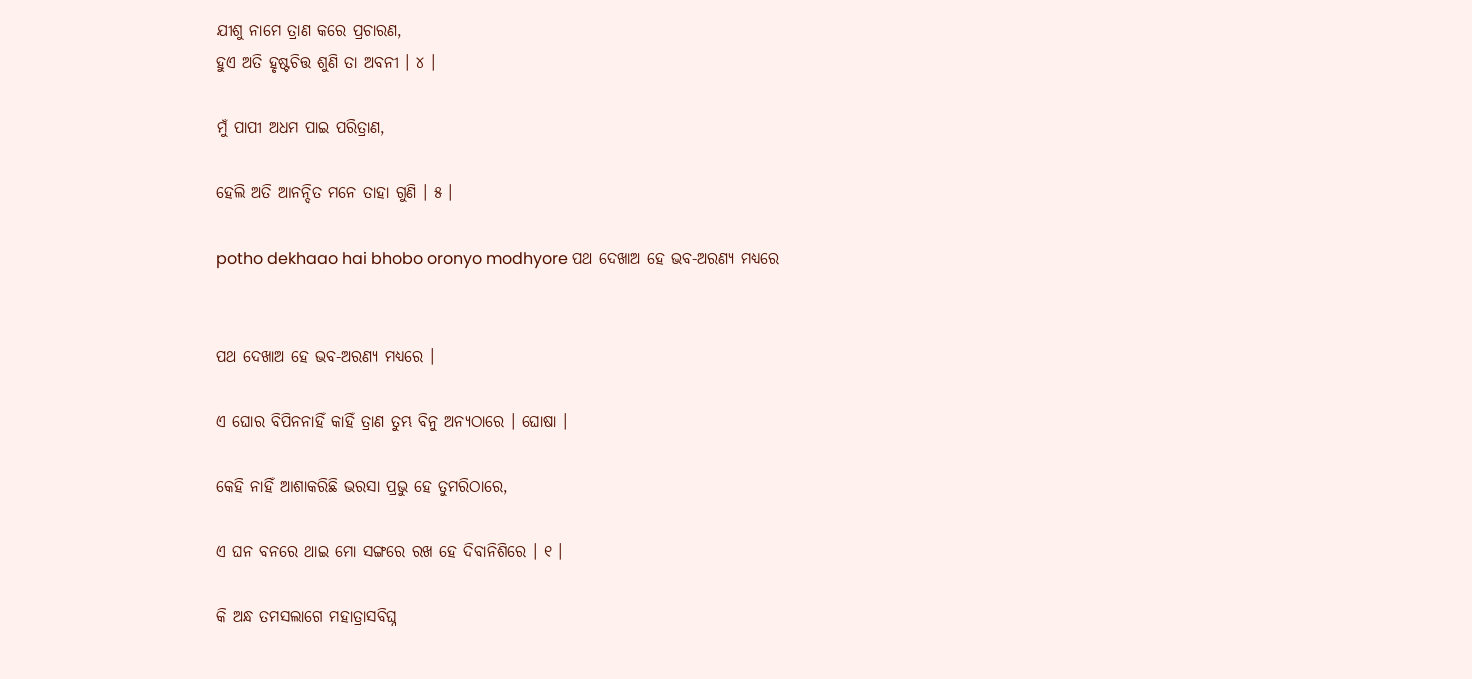ଯୀଶୁ ନାମେ ତ୍ରାଣ କରେ ପ୍ରଚାରଣ,
ହୁଏ ଅତି ହୃଷ୍ଟଚିତ୍ତ ଶୁଣି ତା ଅବନୀ । ୪ ।

ମୁଁ ପାପୀ ଅଧମ ପାଇ ପରିତ୍ରାଣ,

ହେଲି ଅତି ଆନନ୍ଦିତ ମନେ ତାହା ଗୁଣି । ୫ ।

potho dekhaao hai bhobo oronyo modhyore ପଥ ଦେଖାଅ ହେ ଭବ-ଅରଣ୍ୟ ମଧ୍ୟରେ


ପଥ ଦେଖାଅ ହେ ଭବ-ଅରଣ୍ୟ ମଧ୍ୟରେ ।

ଏ ଘୋର ବିପିନନାହିଁ କାହିଁ ତ୍ରାଣ ତୁମ୍ଭ ବିନୁ ଅନ୍ୟଠାରେ । ଘୋଷା ।

କେହି ନାହିଁ ଆଶାକରିଛି ଭରସା ପ୍ରଭୁ ହେ ତୁମରିଠାରେ,

ଏ ଘନ ବନରେ ଥାଇ ମୋ ସଙ୍ଗରେ ରଖ ହେ ଦିବାନିଶିରେ । ୧ ।

କି ଅନ୍ଧ ତମସଲାଗେ ମହାତ୍ରାସବିଘ୍ନ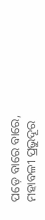ପଡ଼େ ବାରେ ବାରେ,
ମହାବଳୀ ପ୍ରଭୁଦୂର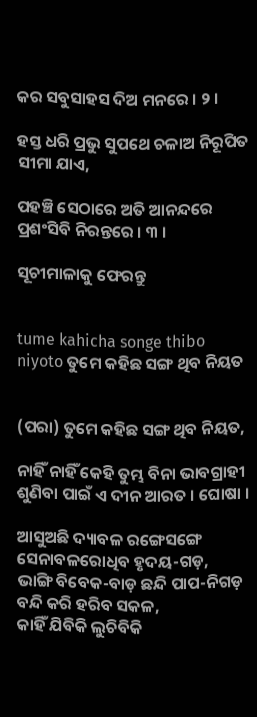କର ସବୁସାହସ ଦିଅ ମନରେ । ୨ ।

ହସ୍ତ ଧରି ପ୍ରଭୁ ସୁପଥେ ଚଳାଅ ନିରୂପିତ ସୀମା ଯାଏ,

ପହଞ୍ଚି ସେଠାରେ ଅତି ଆନନ୍ଦରେ ପ୍ରଶଂସିବି ନିରନ୍ତରେ । ୩ ।

ସୂଚୀମାଳାକୁ ଫେରନ୍ତୁ


tume kahicha songe thibo niyoto ତୁମେ କହିଛ ସଙ୍ଗ ଥିବ ନିୟତ


(ପରା) ତୁମେ କହିଛ ସଙ୍ଗ ଥିବ ନିୟତ,

ନାହିଁ ନାହିଁ କେହି ତୁମ୍ଭ ବିନା ଭାବଗ୍ରାହୀ ଶୁଣିବା ପାଇଁ ଏ ଦୀନ ଆରତ । ଘୋଷା ।

ଆସୁଅଛି ଦ୍ୟାବଳ ରଙ୍ଗେସଙ୍ଗେ ସେନାବଳରୋଧିବ ହୃଦୟ-ଗଡ଼,
ଭାଙ୍ଗି ବିବେକ-ବାଡ଼ ଛନ୍ଦି ପାପ-ନିଗଡ଼ ବନ୍ଦି କରି ହରିବ ସକଳ,
କାହିଁ ଯିବିକି ଲୁଚିବିକି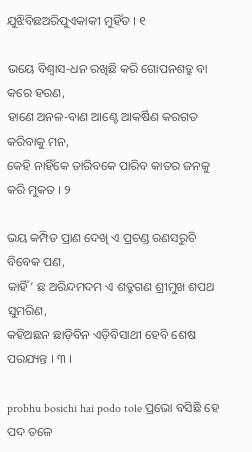ଯୁଝିବିଛଅରିପୁଏକାକୀ ମୁହିଁତ । ୧

ଭୟେ ବିଶ୍ୱାସ-ଧନ ରଖିଛି କରି ଗୋପନଶତ୍ରୁ ବା କରେ ହରଣ,
ହାଣେ ଅନଳ-ବାଣ ଆଣ୍ଟେ ଆକର୍ଷିଣ କରଗତ କରିବାକୁ ମନ,
କେହି ନାହିଁକେ ତାରିବକେ ପାରିବ କାତର ଜନକୁ କରି ମୁକତ । ୨

ଭୟ କମ୍ପିତ ପ୍ରାଣ ଦେଖି ଏ ପ୍ରଚଣ୍ଡ ରଣସରୁଚି ବିବେକ ପଣ,
କାହିଁ’ ଛ ଅରିନ୍ଦମଦମ ଏ ଶତ୍ରୁଗଣ ଶ୍ରୀମୁଖ ଶପଥ ସୁମରିଣ,
କହିଅଛନ ଛାଡ଼ିବିନ ଏଡ଼ିବିସାଥୀ ହେବି ଶେଷ ପରଯ୍ୟନ୍ତ । ୩ ।

probhu bosichi hai podo tole ପ୍ରଭୋ ବସିଛି ହେ ପଦ ତଳେ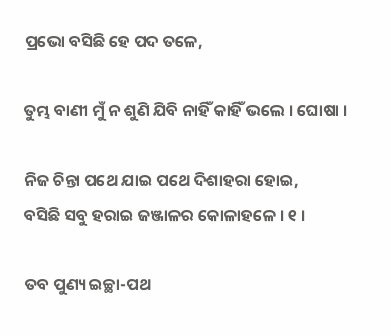ପ୍ରଭୋ ବସିଛି ହେ ପଦ ତଳେ,

ତୁମ୍ଭ ବାଣୀ ମୁଁ ନ ଶୁଣି ଯିବି ନାହିଁ କାହିଁ ଭଲେ । ଘୋଷା ।

ନିଜ ଚିନ୍ତା ପଥେ ଯାଇ ପଥେ ଦିଶାହରା ହୋଇ,
ବସିଛି ସବୁ ହରାଇ ଜଞ୍ଜାଳର କୋଳାହଳେ । ୧ ।

ତବ ପୁଣ୍ୟ ଇଚ୍ଛା-ପଥ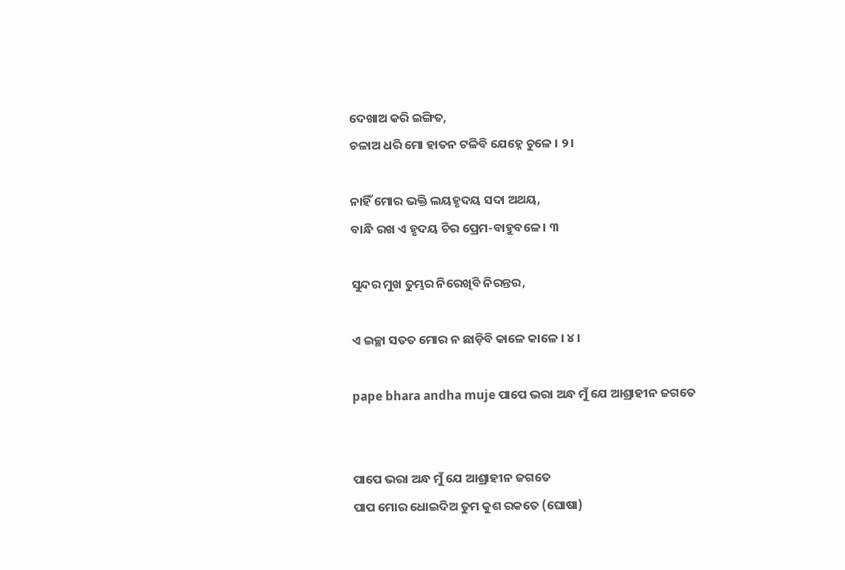ଦେଖାଅ କରି ଇଙ୍ଗିତ,
ଚଳାଅ ଧରି ମୋ ହାତନ ଟଳିବି ଯେହ୍ନେ ଚୁଳେ । ୨ ।

ନାହିଁ ମୋର ଭକ୍ତି ଲୟହୃଦୟ ସଦା ଅଥୟ,
ବାନ୍ଧି ରଖ ଏ ହୃଦୟ ଚିର ପ୍ରେମ-ବାହୁବଳେ । ୩

ସୁନ୍ଦର ମୁଖ ତୁମ୍ଭର ନିରେଖିବି ନିରନ୍ତର,

ଏ ଇଚ୍ଛା ସତତ ମୋର ନ ଛାଡ଼ିବି କାଳେ କାଳେ । ୪ ।

pape bhara andha muje ପାପେ ଭରା ଅନ୍ଧ ମୁଁ ଯେ ଆଶ୍ରାହୀନ ଜଗତେ


ପାପେ ଭରା ଅନ୍ଧ ମୁଁ ଯେ ଆଶ୍ରାହୀନ ଜଗତେ
ପାପ ମୋର ଧୋଇଦିଅ ତୁମ କୁଶ ରକତେ (ଘୋଷା)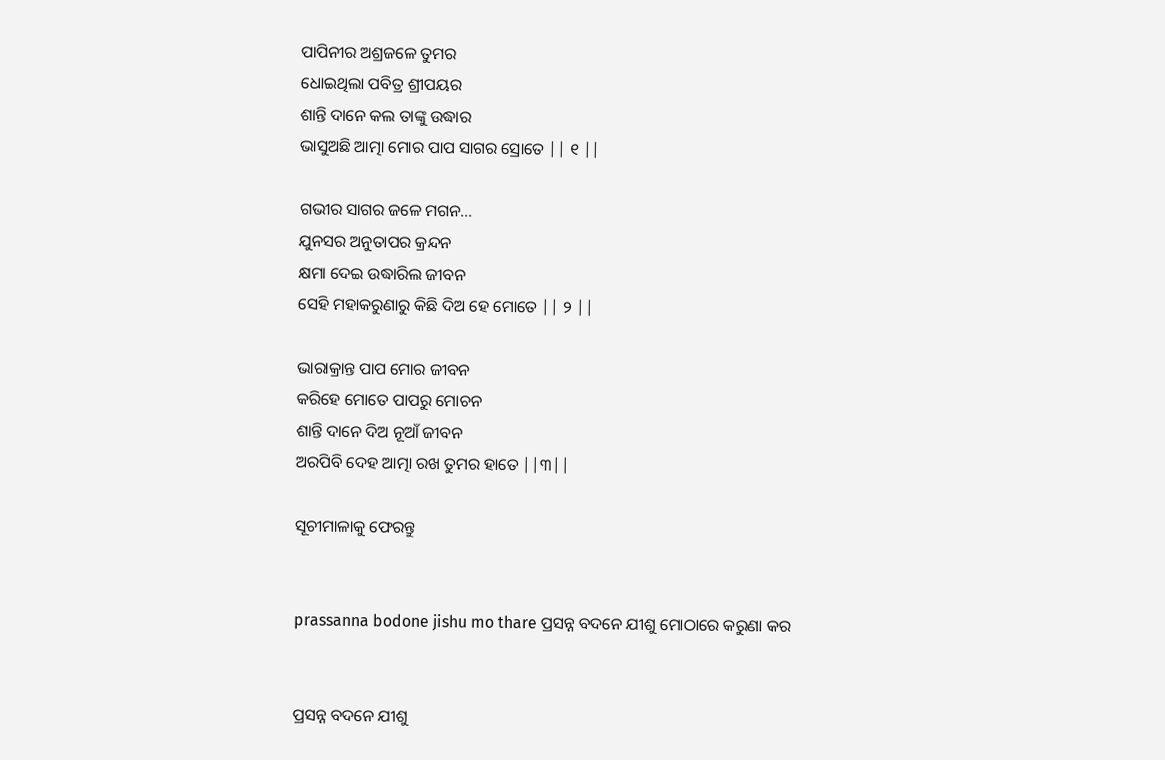ପାପିନୀର ଅଶ୍ରଜଳେ ତୁମର
ଧୋଇଥିଲା ପବିତ୍ର ଶ୍ରୀପୟର
ଶାନ୍ତି ଦାନେ କଲ ତାଙ୍କୁ ଉଦ୍ଧାର
ଭାସୁଅଛି ଆତ୍ମା ମୋର ପାପ ସାଗର ସ୍ରୋତେ || ୧ ||

ଗଭୀର ସାଗର ଜଳେ ମଗନ…
ଯୁନସର ଅନୁତାପର କ୍ରନ୍ଦନ
କ୍ଷମା ଦେଇ ଉଦ୍ଧାରିଲ ଜୀବନ
ସେହି ମହାକରୁଣାରୁ କିଛି ଦିଅ ହେ ମୋତେ || ୨ ||

ଭାରାକ୍ରାନ୍ତ ପାପ ମୋର ଜୀବନ
କରିହେ ମୋତେ ପାପରୁ ମୋଚନ
ଶାନ୍ତି ଦାନେ ଦିଅ ନୂଆଁ ଜୀବନ
ଅରପିବି ଦେହ ଆତ୍ମା ରଖ ତୁମର ହାତେ ||୩||

ସୂଚୀମାଳାକୁ ଫେରନ୍ତୁ


prassanna bodone jishu mo thare ପ୍ରସନ୍ନ ବଦନେ ଯୀଶୁ ମୋଠାରେ କରୁଣା କର


ପ୍ରସନ୍ନ ବଦନେ ଯୀଶୁ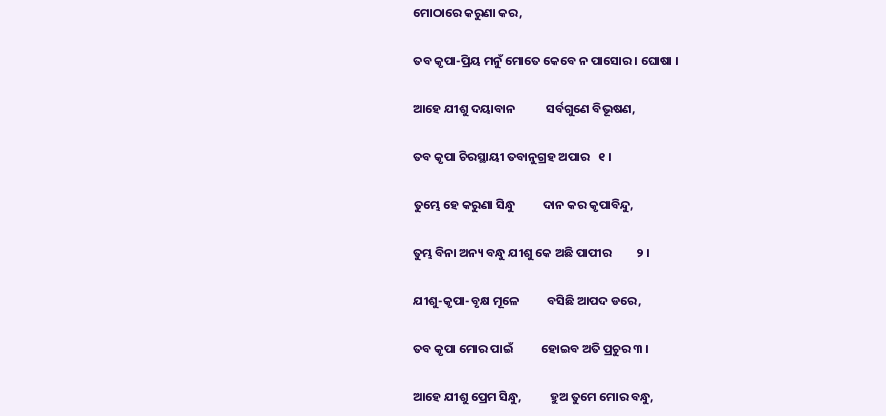ମୋଠାରେ କରୁଣା କର,

ତବ କୃପା-ପ୍ରିୟ ମନୁଁ ମୋତେ କେବେ ନ ପାସୋର । ଘୋଷା ।

ଆହେ ଯୀଶୁ ଦୟାବାନ           ସର୍ବଗୁଣେ ବିଭୂଷଣ,

ତବ କୃପା ଚିରସ୍ଥାୟୀ ତବାନୁଗ୍ରହ ଅପାର   ୧ ।

ତୁମ୍ଭେ ହେ କରୁଣା ସିନ୍ଧୁ          ଦାନ କର କୃପାବିନ୍ଦୁ,

ତୁମ୍ଭ ବିନା ଅନ୍ୟ ବନ୍ଧୁ ଯୀଶୁ କେ ଅଛି ପାପୀର         ୨ ।

ଯୀଶୁ-କୃପା-ବୃକ୍ଷ ମୂଳେ          ବସିଛି ଆପଦ ଡରେ,

ତବ କୃପା ମୋର ପାଇଁ          ହୋଇବ ଅତି ପ୍ରଚୁର ୩ ।

ଆହେ ଯୀଶୁ ପ୍ରେମ ସିନ୍ଧୁ,          ହୁଅ ତୁମେ ମୋର ବନ୍ଧୁ,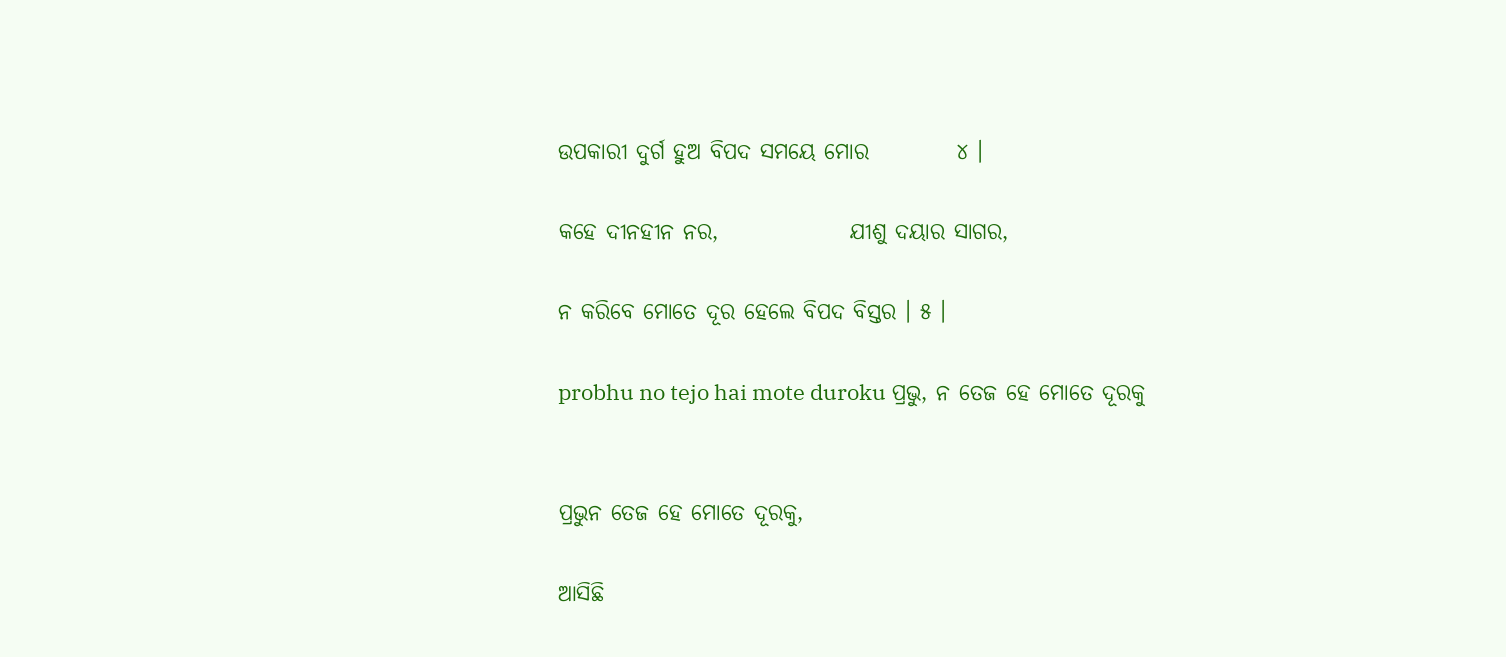ଉପକାରୀ ଦୁର୍ଗ ହୁଅ ବିପଦ ସମୟେ ମୋର          ୪ ।

କହେ ଦୀନହୀନ ନର,               ଯୀଶୁ ଦୟାର ସାଗର,

ନ କରିବେ ମୋତେ ଦୂର ହେଲେ ବିପଦ ବିସ୍ତର । ୫ ।

probhu no tejo hai mote duroku ପ୍ରଭୁ, ନ ତେଜ ହେ ମୋତେ ଦୂରକୁ


ପ୍ରଭୁନ ତେଜ ହେ ମୋତେ ଦୂରକୁ,

ଆସିଛି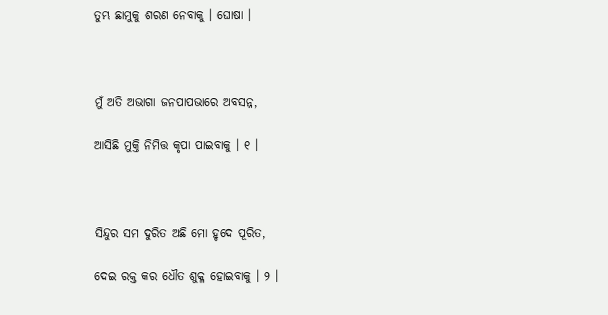ତୁମ୍ଭ ଛାମୁକୁ ଶରଣ ନେବାକୁ । ଘୋଷା ।



ମୁଁ ଅତି ଅଭାଗା ଜନପାପଭାରେ ଅବସନ୍ନ,

ଆସିଛି ମୁକ୍ତି ନିମିତ୍ତ କୃପା ପାଇବାକୁ । ୧ ।



ସିନ୍ଦୁର ସମ ଦୁରିତ ଅଛି ମୋ ହୃଦେ ପୂରିତ,

ଦେଇ ରକ୍ତ କର ଧୌତ ଶୁକ୍ଳ ହୋଇବାକୁ । ୨ ।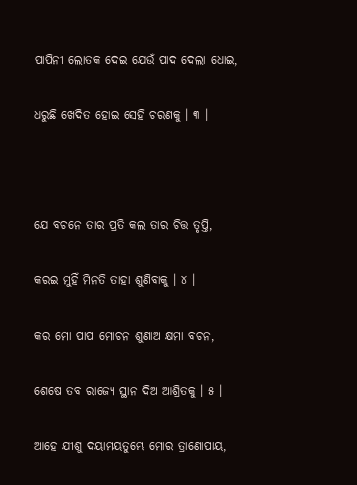ପାପିନୀ ଲୋତକ ଦେଇ ଯେଉଁ ପାଦ ଦେଲା ଧୋଇ,

ଧରୁଛି ଖେଦିତ ହୋଇ ସେହି ଚରଣକୁ । ୩ ।



ଯେ ବଚନେ ତାର ପ୍ରତି କଲ ତାର ଚିତ୍ତ ତୃପ୍ତି,

କରଇ ମୁହିଁ ମିନତି ତାହା ଶୁଣିବାକୁ । ୪ ।

କର ମୋ ପାପ ମୋଚନ ଶୁଣାଅ କ୍ଷମା ବଚନ,

ଶେଷେ ତବ ରାଜ୍ୟେ ସ୍ଥାନ ଦିଅ ଆଶ୍ରିତକୁ । ୫ ।

ଆହେ ଯୀଶୁ ଦୟାମୟତୁମ୍ଭେ ମୋର ତ୍ରାଣୋପାୟ,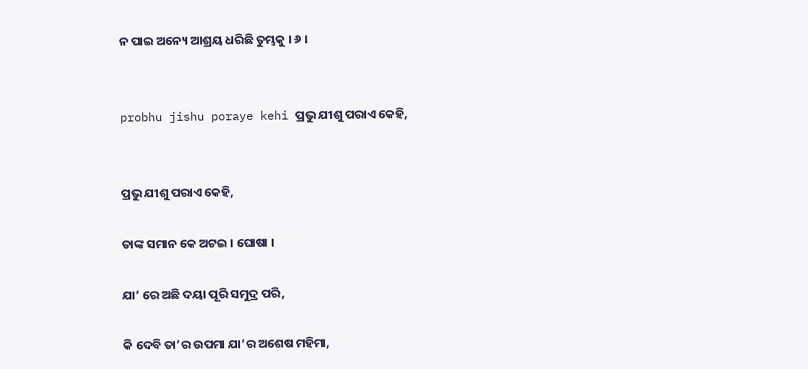ନ ପାଇ ଅନ୍ୟେ ଆଶ୍ରୟ ଧରିଛି ତୁମ୍ଭକୁ । ୬ ।


probhu jishu poraye kehi ପ୍ରଭୁ ଯୀଶୁ ପରାଏ କେହି,


ପ୍ରଭୁ ଯୀଶୁ ପରାଏ କେହି,

ତାଙ୍କ ସମାନ କେ ଅଟଇ । ଘୋଷା ।

ଯା’ ରେ ଅଛି ଦୟା ପୂରି ସମୁଦ୍ର ପରି,

କି ଦେବି ତା’ର ଉପମା ଯା’ର ଅଶେଷ ମହିମା,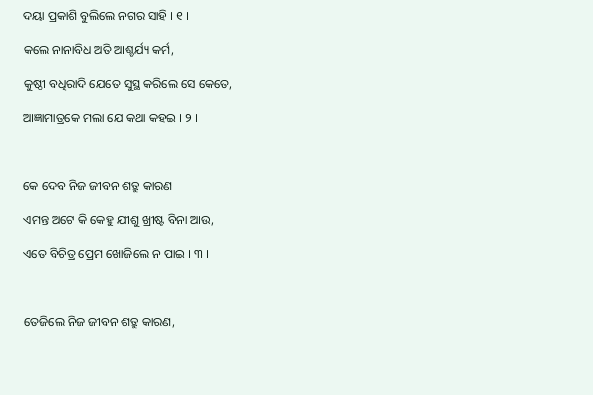ଦୟା ପ୍ରକାଶି ବୁଲିଲେ ନଗର ସାହି । ୧ ।

କଲେ ନାନାବିଧ ଅତି ଆଶ୍ଚର୍ଯ୍ୟ କର୍ମ,

କୁଷ୍ଠୀ ବଧିରାଦି ଯେତେ ସୁସ୍ଥ କରିଲେ ସେ କେତେ,

ଆଜ୍ଞାମାତ୍ରକେ ମଲା ଯେ କଥା କହଇ । ୨ ।



କେ ଦେବ ନିଜ ଜୀବନ ଶତ୍ରୁ କାରଣ

ଏମନ୍ତ ଅଟେ କି କେହୁ ଯୀଶୁ ଖ୍ରୀଷ୍ଟ ବିନା ଆଉ,

ଏତେ ବିଚିତ୍ର ପ୍ରେମ ଖୋଜିଲେ ନ ପାଇ । ୩ ।



ତେଜିଲେ ନିଜ ଜୀବନ ଶତ୍ରୁ କାରଣ,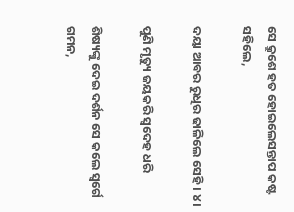ସେ କ୍ରୁଶେ ହତ ହୋଇଲେସନ୍ତାପ କଷ୍ଟ ସହିଲେ,

ଦୟା ଆବର ରୁଧିର ଢାଳିଲେ ସେହି । ୪ ।

ପୁଣି ମୃତ୍ୟୁ ଜୟକରି ସ୍ୱଦେହ ଧରି

ଶିଷ୍ୟଙ୍କୁ ଦେଇ ଦର୍ଶନ ସେ କଲେ ସ୍ୱର୍ଗେ ଗମନ,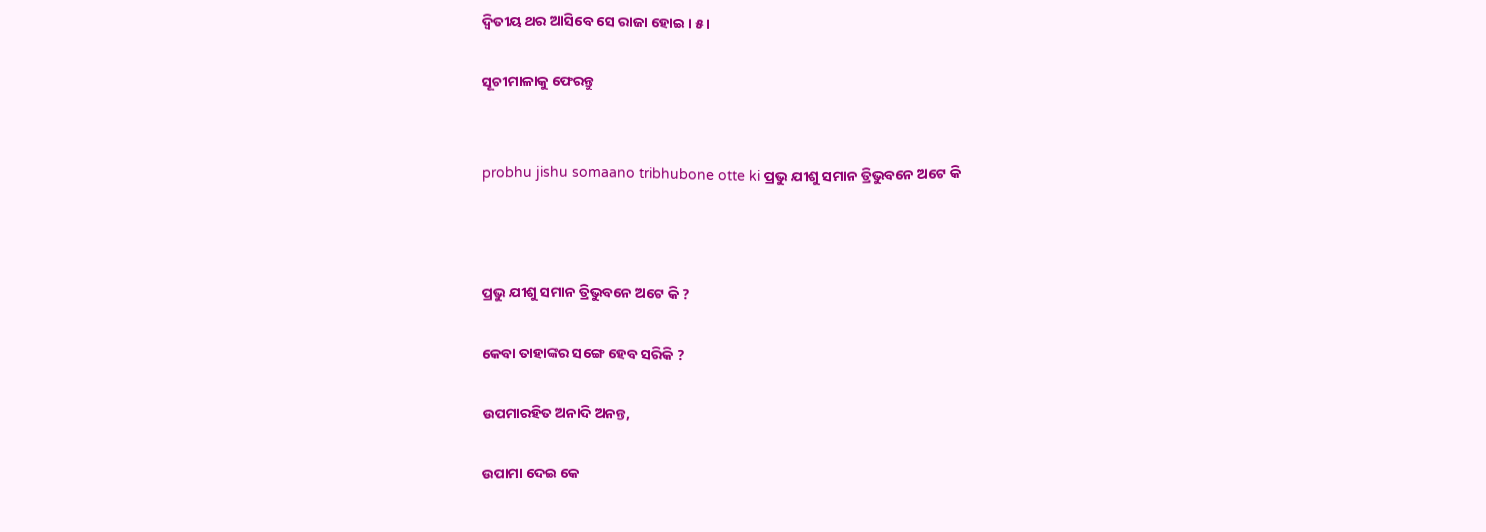ଦ୍ୱିତୀୟ ଥର ଆସିବେ ସେ ରାଜା ହୋଇ । ୫ ।

ସୂଚୀମାଳାକୁ ଫେରନ୍ତୁ


probhu jishu somaano tribhubone otte ki ପ୍ରଭୁ ଯୀଶୁ ସମାନ ତ୍ରିଭୁବନେ ଅଟେ କି



ପ୍ରଭୁ ଯୀଶୁ ସମାନ ତ୍ରିଭୁବନେ ଅଟେ କି ?

କେବା ତାହାଙ୍କର ସଙ୍ଗେ ହେବ ସରିକି ?

ଉପମାରହିତ ଅନାଦି ଅନନ୍ତ,

ଉପାମା ଦେଇ କେ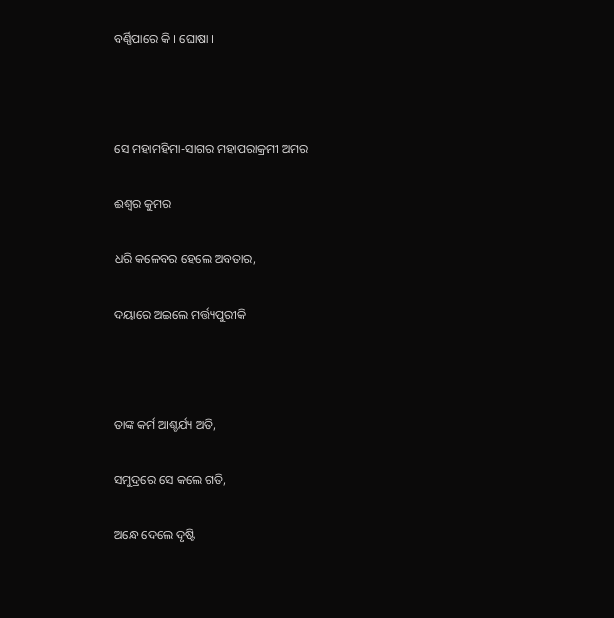ବର୍ଣ୍ଣିପାରେ କି । ଘୋଷା ।



ସେ ମହାମହିମା-ସାଗର ମହାପରାକ୍ରମୀ ଅମର

ଈଶ୍ୱର କୁମର

ଧରି କଳେବର ହେଲେ ଅବତାର,

ଦୟାରେ ଅଇଲେ ମର୍ତ୍ତ୍ୟପୁରୀକି



ତାଙ୍କ କର୍ମ ଆଶ୍ଚର୍ଯ୍ୟ ଅତି,

ସମୁଦ୍ରରେ ସେ କଲେ ଗତି,

ଅନ୍ଧେ ଦେଲେ ଦୃଷ୍ଟି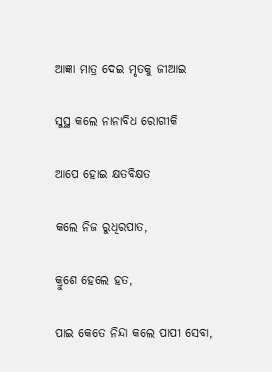ଆଜ୍ଞା ମାତ୍ର ଦେଇ ମୃତକୁ ଜୀଆଇ

ସୁସ୍ଥ କଲେ ନାନାବିଧ ରୋଗୀକି

ଆପେ ହୋଇ କ୍ଷତବିକ୍ଷତ

କଲେ ନିଜ ରୁଧିରପାତ,

କ୍ରୁଶେ ହେଲେ ହତ,

ପାଇ କେତେ ନିନ୍ଦା କଲେ ପାପୀ ସେବା,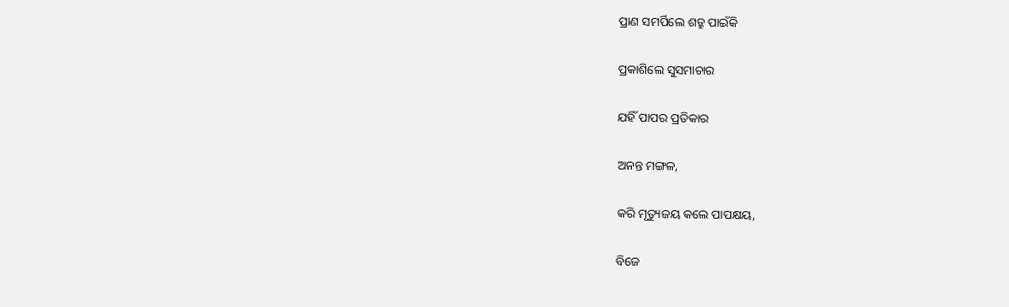ପ୍ରାଣ ସମର୍ପିଲେ ଶତ୍ରୁ ପାଇଁକି

ପ୍ରକାଶିଲେ ସୁସମାଚାର

ଯହିଁ ପାପର ପ୍ରତିକାର

ଅନନ୍ତ ମଙ୍ଗଳ,

କରି ମୃତ୍ୟୁଜୟ କଲେ ପାପକ୍ଷୟ,

ବିଜେ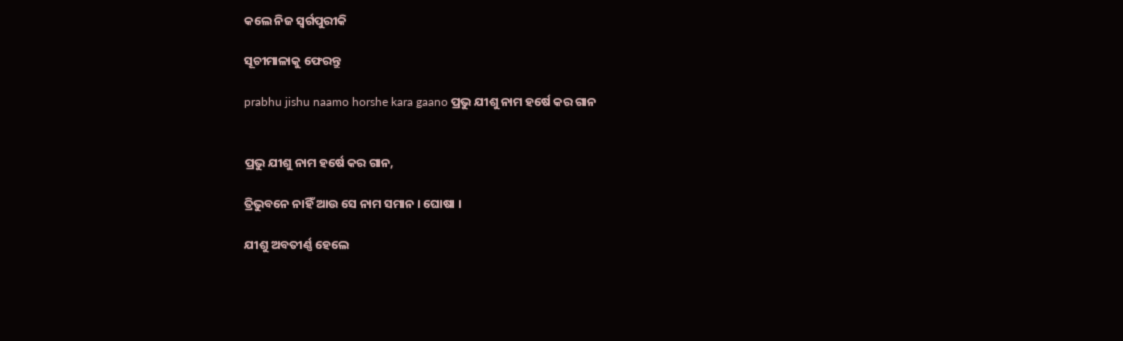କଲେ ନିଜ ସ୍ୱର୍ଗପୁରୀକି

ସୂଚୀମାଳାକୁ ଫେରନ୍ତୁ

prabhu jishu naamo horshe kara gaano ପ୍ରଭୁ ଯୀଶୁ ନାମ ହର୍ଷେ କର ଗାନ


ପ୍ରଭୁ ଯୀଶୁ ନାମ ହର୍ଷେ କର ଗାନ,

ତ୍ରିଭୁବନେ ନାହିଁ ଆଉ ସେ ନାମ ସମାନ । ଘୋଷା ।

ଯୀଶୁ ଅବତୀର୍ଣ୍ଣ ହେଲେ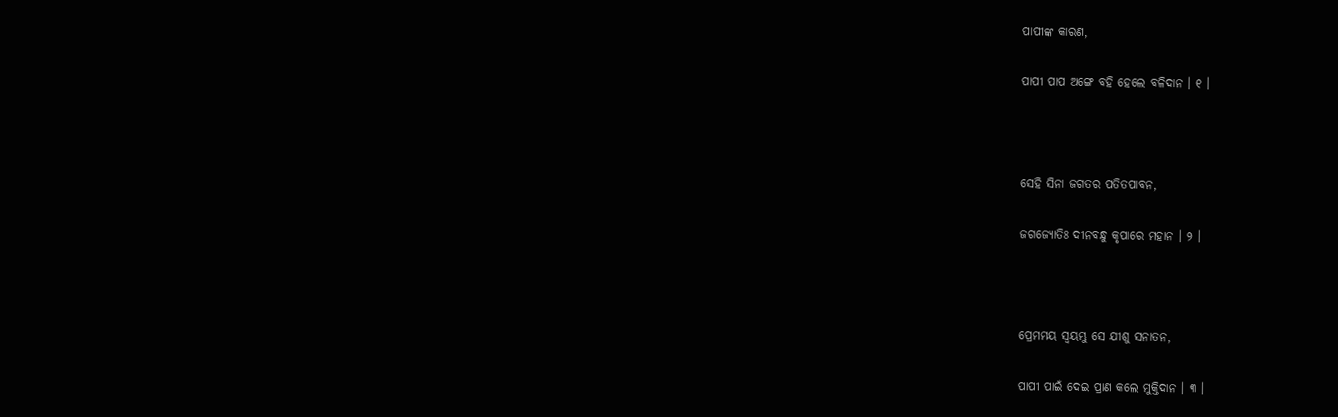ପାପୀଙ୍କ କାରଣ,

ପାପୀ ପାପ ଅଙ୍ଗେ ବହି ହେଲେ ବଳିଦାନ । ୧ ।



ସେହି ସିନା ଜଗତର ପତିତପାବନ,

ଜଗଜ୍ୟୋତିଃ ଦୀନବନ୍ଧୁ କୃପାରେ ମହାନ । ୨ ।



ପ୍ରେମମୟ ସ୍ୱୟମ୍ଭୁ ସେ ଯୀଶୁ ସନାତନ,

ପାପୀ ପାଇଁ ଦେଇ ପ୍ରାଣ କଲେ ମୁକ୍ତିଦାନ । ୩ ।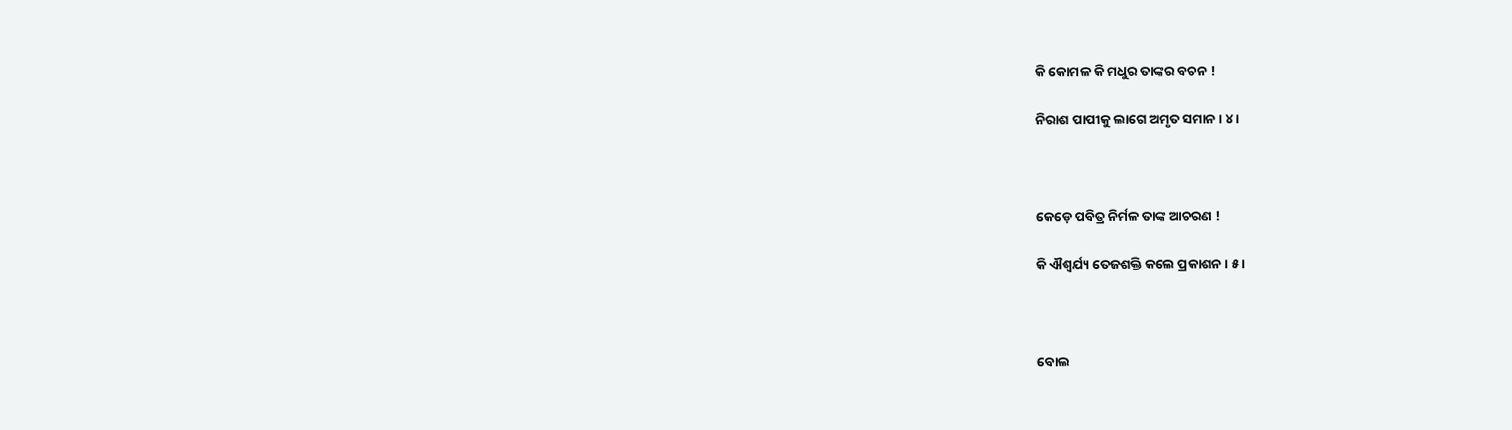କି କୋମଳ କି ମଧୁର ତାଙ୍କର ବଚନ !

ନିରାଶ ପାପୀକୁ ଲାଗେ ଅମୃତ ସମାନ । ୪ ।



କେଡ଼େ ପବିତ୍ର ନିର୍ମଳ ତାଙ୍କ ଆଚରଣ !

କି ଐଶ୍ୱର୍ଯ୍ୟ ତେଜଶକ୍ତି କଲେ ପ୍ରକାଶନ । ୫ ।



ବୋଲ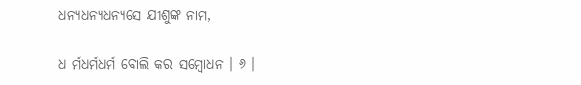ଧନ୍ୟଧନ୍ୟଧନ୍ୟସେ ଯୀଶୁଙ୍କ ନାମ,

ଧ ର୍ମଧର୍ମଧର୍ମ ବୋଲି କର ସମ୍ବୋଧନ । ୬ ।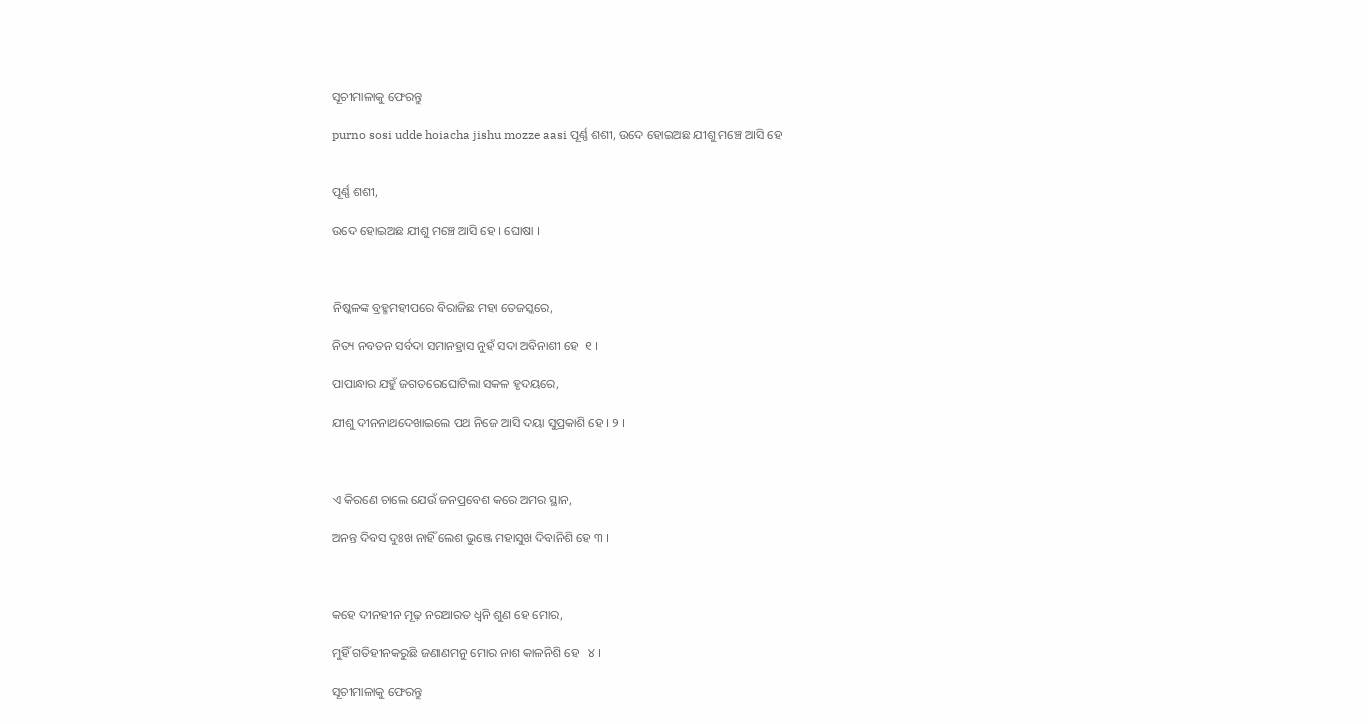ସୂଚୀମାଳାକୁ ଫେରନ୍ତୁ

purno sosi udde hoiacha jishu mozze aasi ପୂର୍ଣ୍ଣ ଶଶୀ, ଉଦେ ହୋଇଅଛ ଯୀଶୁ ମଞ୍ଚେ ଆସି ହେ


ପୂର୍ଣ୍ଣ ଶଶୀ,

ଉଦେ ହୋଇଅଛ ଯୀଶୁ ମଞ୍ଚେ ଆସି ହେ । ଘୋଷା ।



ନିଷ୍କଳଙ୍କ ବ୍ରହ୍ମମହୀପରେ ବିରାଜିଛ ମହା ତେଜସ୍କରେ,

ନିତ୍ୟ ନବତନ ସର୍ବଦା ସମାନହ୍ରାସ ନୁହଁ ସଦା ଅବିନାଶୀ ହେ  ୧ ।

ପାପାନ୍ଧାର ଯହୁଁ ଜଗତରେଘୋଟିଲା ସକଳ ହୃଦୟରେ,

ଯୀଶୁ ଦୀନନାଥଦେଖାଇଲେ ପଥ ନିଜେ ଆସି ଦୟା ସୁପ୍ରକାଶି ହେ । ୨ ।



ଏ କିରଣେ ଚାଲେ ଯେଉଁ ଜନପ୍ରବେଶ କରେ ଅମର ସ୍ଥାନ,

ଅନନ୍ତ ଦିବସ ଦୁଃଖ ନାହିଁ ଲେଶ ଭୁଞ୍ଜେ ମହାସୁଖ ଦିବାନିଶି ହେ ୩ ।



କହେ ଦୀନହୀନ ମୂଢ଼ ନରଆରତ ଧ୍ୱନି ଶୁଣ ହେ ମୋର,

ମୁହିଁ ଗତିହୀନକରୁଛି ଜଣାଣମନୁ ମୋର ନାଶ କାଳନିଶି ହେ   ୪ ।

ସୂଚୀମାଳାକୁ ଫେରନ୍ତୁ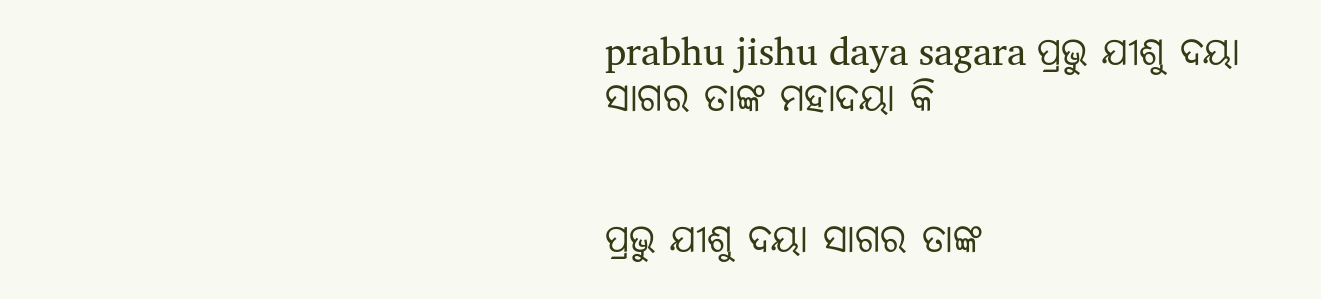prabhu jishu daya sagara ପ୍ରଭୁ ଯୀଶୁ ଦୟା ସାଗର ତାଙ୍କ ମହାଦୟା କି


ପ୍ରଭୁ ଯୀଶୁ ଦୟା ସାଗର ତାଙ୍କ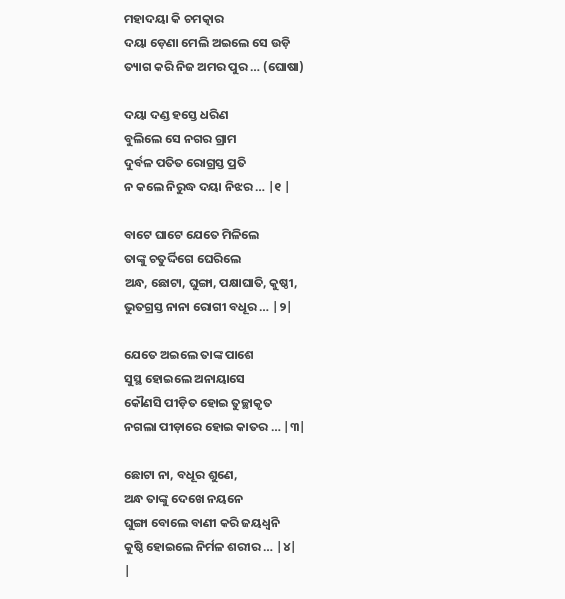ମହାଦୟା କି ଚମତ୍କାର
ଦୟା ଡ଼େଣା ମେଲି ଅଇଲେ ସେ ଉଡ଼ି
ତ୍ୟାଗ କରି ନିଜ ଅମର ପୁର … (ଘୋଷା)

ଦୟା ଦଣ୍ଡ ହସ୍ତେ ଧରିଣ
ବୁଲିଲେ ସେ ନଗର ଗ୍ରାମ
ଦୁର୍ବଳ ପତିତ ରୋଗ୍ରସ୍ତ ପ୍ରତି
ନ କଲେ ନିରୁଦ୍ଧ ଦୟା ନିଝର … |୧ |

ବାଟେ ଘାଟେ ଯେତେ ମିଳିଲେ
ତାଙ୍କୁ ଚତୁର୍ଦ୍ଦିଗେ ଘେରିଲେ
ଅନ୍ଧ, ଛୋଟା, ଘୁଙ୍ଗା, ପକ୍ଷାଘାତି, କୁଷ୍ଠୀ,
ଭୁତଗ୍ରସ୍ତ ନାନା ରୋଗୀ ବଧୂର … |୨|

ଯେତେ ଅଇଲେ ତାଙ୍କ ପାଶେ
ସୁସ୍ଥ ହୋଇଲେ ଅନାୟାସେ
କୌଣସି ପୀଡ଼ିତ ହୋଇ ତୁଚ୍ଛାକୃତ
ନଗଲା ପୀଡ଼ାରେ ହୋଇ କାତର … |୩|

ଛୋଟା ନା, ବଧୂର ଶୁଣେ,
ଅନ୍ଧ ତାଙ୍କୁ ଦେଖେ ନୟନେ
ଘୁଙ୍ଗା ବୋଲେ ବାଣୀ କରି ଜୟଧ୍ବନି
କୁଷ୍ଠି ହୋଇଲେ ନିର୍ମଳ ଶରୀର … |୪|
|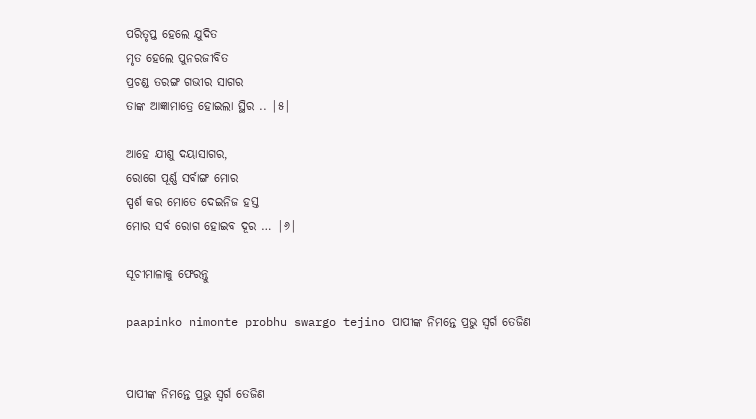ପରିତୃପ୍ତ ହେଲେ ଯୁଦିତ
ମୃତ ହେଲେ ପୁନରଜୀବିତ
ପ୍ରଚଣ୍ଡ ତରଙ୍ଗ ଗଭୀର ସାଗର
ତାଙ୍କ ଆଜ୍ଞାମାତ୍ରେ ହୋଇଲା ସ୍ଥିର .. |୫|

ଆହେ ଯୀଶୁ ଦୟାସାଗର,
ରୋଗେ ପୂର୍ଣ୍ଣ ସର୍ବାଙ୍ଗ ମୋର
ସ୍ପର୍ଶ କର ମୋତେ ଦେଇନିଜ ହସ୍ତ
ମୋର ସର୍ବ ରୋଗ ହୋଇବ ଦୂର … |୬|

ସୂଚୀମାଳାକୁ ଫେରନ୍ତୁ

paapinko nimonte probhu swargo tejino ପାପୀଙ୍କ ନିମନ୍ତେ ପ୍ରଭୁ ସ୍ୱର୍ଗ ତେଜିଣ


ପାପୀଙ୍କ ନିମନ୍ତେ ପ୍ରଭୁ ସ୍ୱର୍ଗ ତେଜିଣ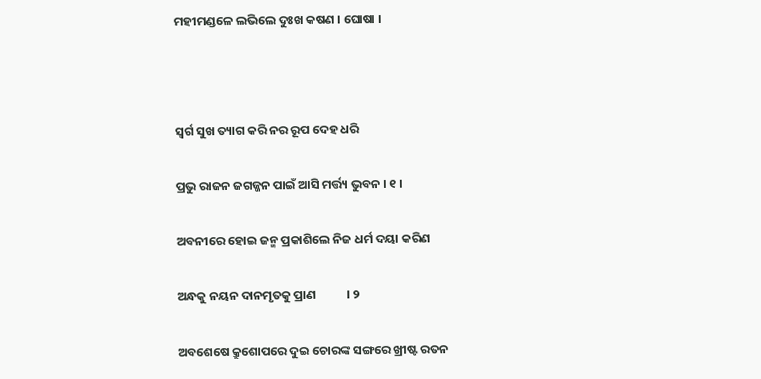ମହୀମଣ୍ଡଳେ ଲଭିଲେ ଦୁଃଖ କଷଣ । ଘୋଷା ।



ସ୍ୱର୍ଗ ସୁଖ ତ୍ୟାଗ କରି ନର ରୂପ ଦେହ ଧରି

ପ୍ରଭୁ ରାଜନ ଜଗଜ୍ଜନ ପାଇଁ ଆସି ମର୍ତ୍ତ୍ୟ ଭୁବନ । ୧ ।

ଅବନୀରେ ହୋଇ ଜନ୍ମ ପ୍ରକାଶିଲେ ନିଜ ଧର୍ମ ଦୟା କରିଣ

ଅନ୍ଧକୁ ନୟନ ଦାନମୃତକୁ ପ୍ରାଣ           । ୨

ଅବଶେଷେ କ୍ରୁଶୋପରେ ଦୁଇ ଚୋରଙ୍କ ସଙ୍ଗରେ ଖ୍ରୀଷ୍ଟ ରତନ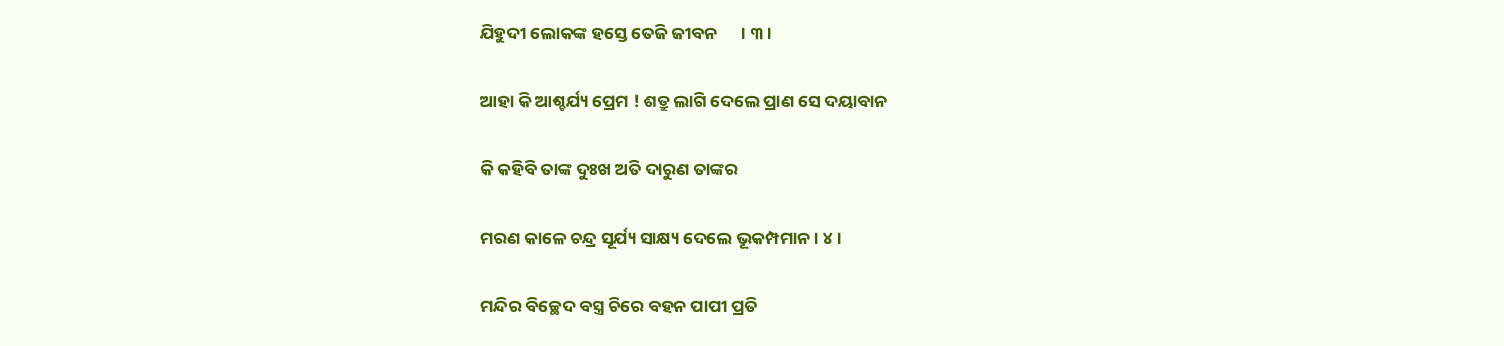ଯିହୁଦୀ ଲୋକଙ୍କ ହସ୍ତେ ତେଜି ଜୀବନ      । ୩ ।

ଆହା କି ଆଶ୍ଚର୍ଯ୍ୟ ପ୍ରେମ ! ଶତ୍ରୁ ଲାଗି ଦେଲେ ପ୍ରାଣ ସେ ଦୟାବାନ

କି କହିବି ତାଙ୍କ ଦୁଃଖ ଅତି ଦାରୁଣ ତାଙ୍କର

ମରଣ କାଳେ ଚନ୍ଦ୍ର ସୂର୍ଯ୍ୟ ସାକ୍ଷ୍ୟ ଦେଲେ ଭୂକମ୍ପମାନ । ୪ ।

ମନ୍ଦିର ବିଚ୍ଛେଦ ବସ୍ତ୍ର ଚିରେ ବହନ ପାପୀ ପ୍ରତି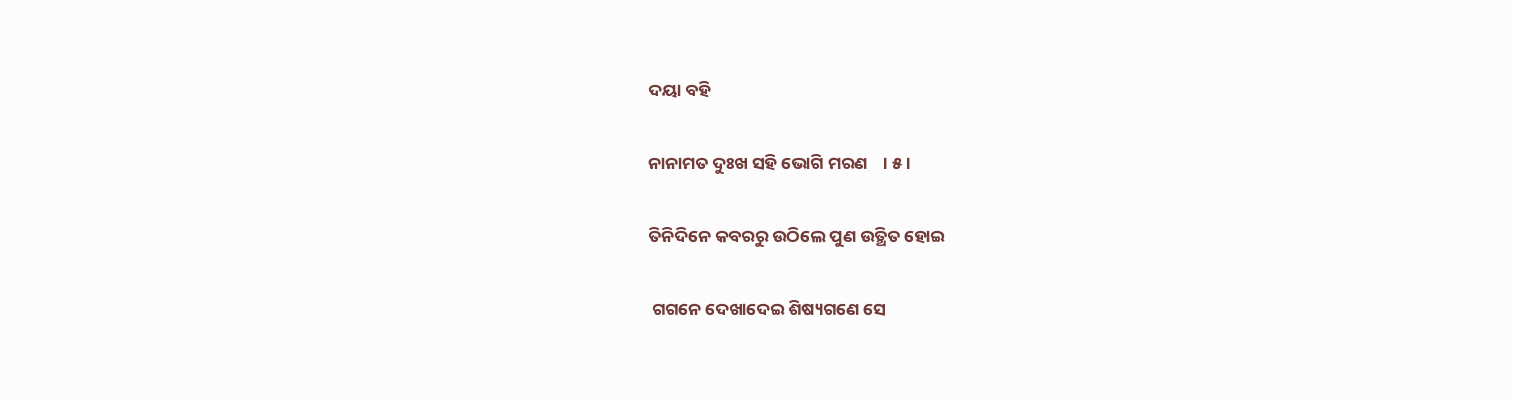ଦୟା ବହି

ନାନାମତ ଦୁଃଖ ସହି ଭୋଗି ମରଣ    । ୫ ।

ତିନିଦିନେ କବରରୁ ଉଠିଲେ ପୁଣ ଉତ୍ଥିତ ହୋଇ

 ଗଗନେ ଦେଖାଦେଇ ଶିଷ୍ୟଗଣେ ସେ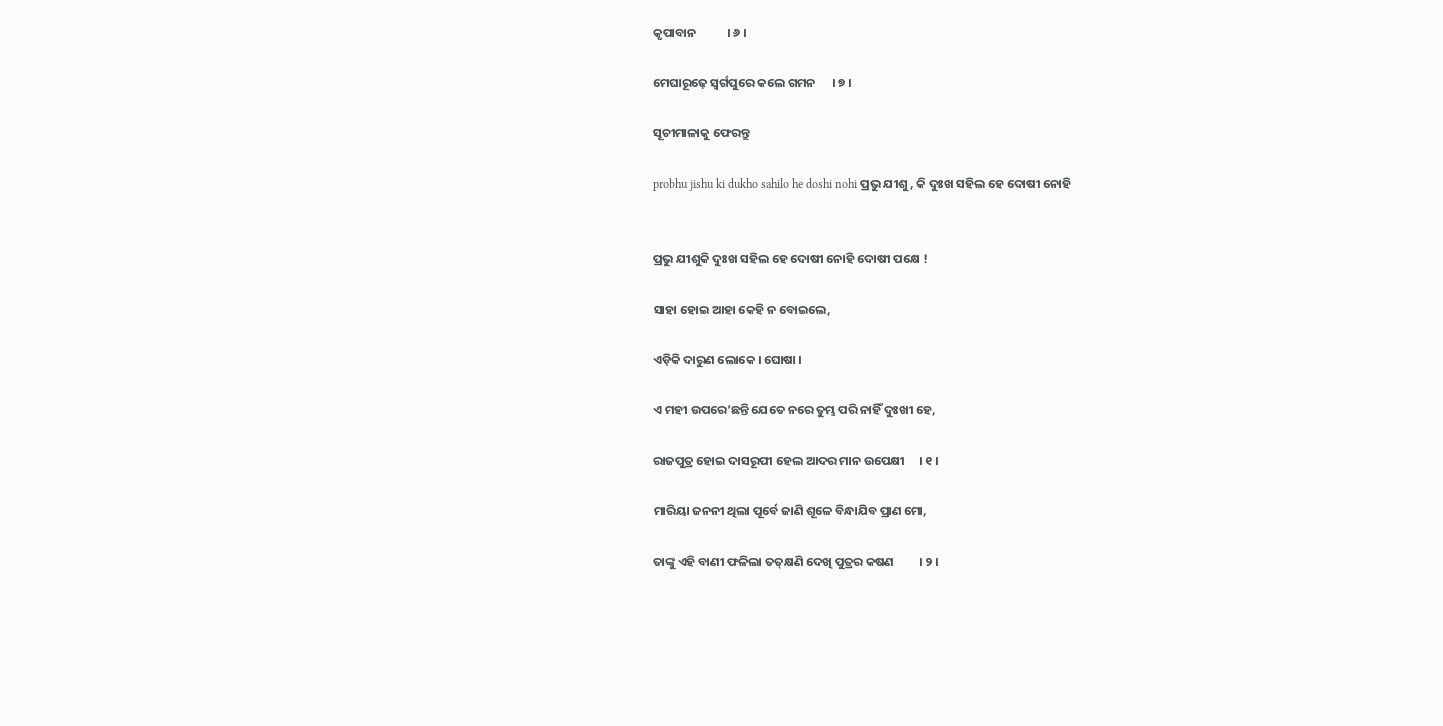କୃପାବାନ           । ୬ ।

ମେଘାରୂଢ଼େ ସ୍ୱର୍ଗପୁରେ କଲେ ଗମନ      । ୭ ।

ସୂଚୀମାଳାକୁ ଫେରନ୍ତୁ

probhu jishu ki dukho sahilo he doshi nohi ପ୍ରଭୁ ଯୀଶୁ, କି ଦୁଃଖ ସହିଲ ହେ ଦୋଷୀ ନୋହି


ପ୍ରଭୁ ଯୀଶୁକି ଦୁଃଖ ସହିଲ ହେ ଦୋଷୀ ନୋହି ଦୋଷୀ ପକ୍ଷେ !

ସାହା ହୋଇ ଆହା କେହି ନ ବୋଇଲେ,

ଏଡ଼ିକି ଦାରୁଣ ଲୋକେ । ଘୋଷା ।

ଏ ମହୀ ଉପରେ’ଛନ୍ତି ଯେତେ ନରେ ତୁମ୍ଭ ପରି ନାହିଁ ଦୁଃଖୀ ହେ,

ରାଜପୁତ୍ର ହୋଇ ଦାସରୂପୀ ହେଲ ଆଦର ମାନ ଉପେକ୍ଷୀ     । ୧ ।

ମାରିୟା ଜନନୀ ଥିଲା ପୂର୍ବେ ଜାଣି ଶୂଳେ ବିନ୍ଧାଯିବ ପ୍ରାଣ ମୋ,

ତାଙ୍କୁ ଏହି ବାଣୀ ଫଳିଲା ତତ୍‌କ୍ଷଣି ଦେଖି ପୁତ୍ରର କଷଣ         । ୨ ।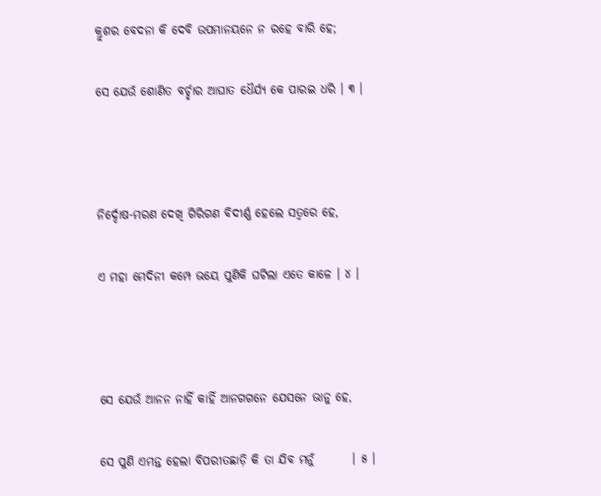କ୍ରୁଶର ବେଦନା କି ଦେବି ଉପମାନୟନେ ନ ରହେ ବାରି ହେ;

ସେ ଯେଉଁ ଶୋଣିତ ବର୍ଚ୍ଛାର ଆଘାତ ଧୈର୍ଯ୍ୟ କେ ପାରଇ ଧରି । ୩ ।



ନିର୍ଦ୍ଦୋଷ-ମରଣ ଦେଖି ଗିରିଗଣ ବିଦୀର୍ଣ୍ଣ ହେଲେ ସତ୍ୱରେ ହେ,

ଏ ମହା ମେଦିନୀ କମ୍ପେ ଭୟେ ପୁଣିକି ଘଟିଲା ଏତେ କାଳେ । ୪ ।



ସେ ଯେଉଁ ଆନନ ନାହିଁ କାହିଁ ଆନଗଗନେ ଯେସନେ ଭାନୁ ହେ,

ସେ ପୁଣି ଏମନ୍ତ ହେଲା ବିପରୀତଛାଡ଼ି କି ତା ଯିବ ମନୁଁ        । ୫ ।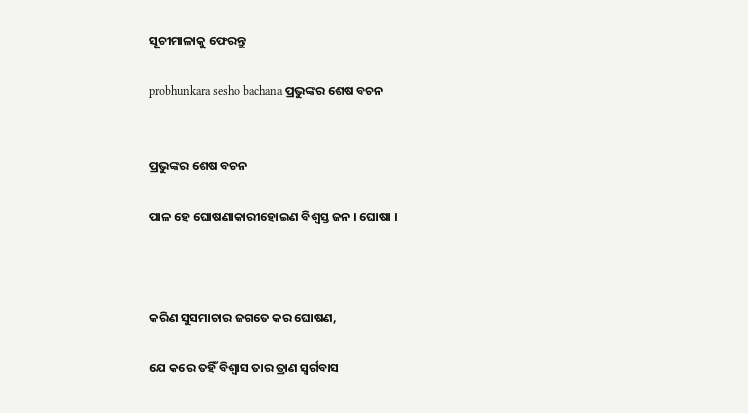ସୂଚୀମାଳାକୁ ଫେରନ୍ତୁ

probhunkara sesho bachana ପ୍ରଭୁଙ୍କର ଶେଷ ବଚନ


ପ୍ରଭୁଙ୍କର ଶେଷ ବଚନ

ପାଳ ହେ ଘୋଷଣାକାରୀହୋଇଣ ବିଶ୍ୱସ୍ତ ଜନ । ଘୋଷା ।



କରିଣ ସୁସମାଚାର ଜଗତେ କର ଘୋଷଣ,

ଯେ କରେ ତହିଁ ବିଶ୍ୱାସ ତାର ତ୍ରାଣ ସ୍ୱର୍ଗବାସ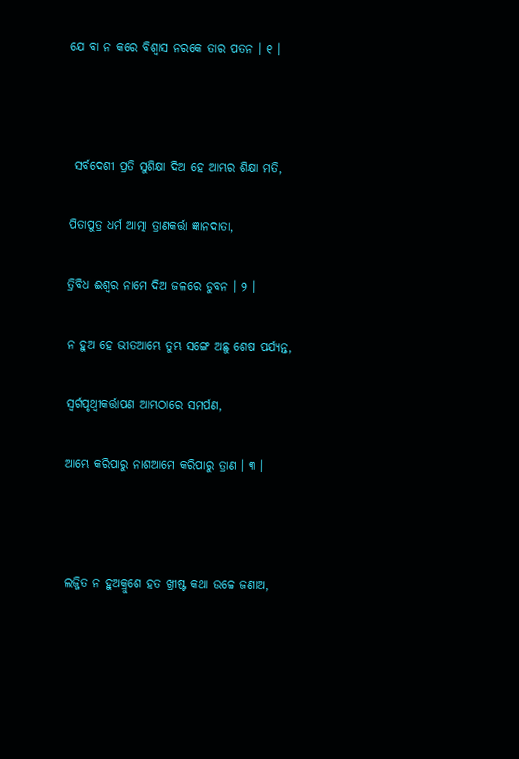ଯେ ବା ନ କରେ ବିଶ୍ୱାସ ନରକେ ତାର ପତନ । ୧ ।



 ସର୍ବଦେଶୀ ପ୍ରତି ସୁଶିକ୍ଷା ଦିଅ ହେ ଆମ୍ଭର ଶିକ୍ଷା ମତି,

ପିତାପୁତ୍ର ଧର୍ମ ଆତ୍ମା ତ୍ରାଣକର୍ତ୍ତା ଜ୍ଞାନଦାତା,

ତ୍ରିବିଧ ଈଶ୍ୱର ନାମେ ଦିଅ ଜଳରେ ଡୁବନ । ୨ ।

ନ ହୁଅ ହେ ଭୀତଆମ୍ଭେ ତୁମ୍ଭ ସଙ୍ଗେ ଅଛୁ ଶେଷ ପର୍ଯ୍ୟନ୍ତ,

ସ୍ୱର୍ଗପୃଥ୍ୱୀକର୍ତ୍ତାପଣ ଆମ୍ଭଠାରେ ସମର୍ପଣ,

ଆମ୍ଭେ କରିପାରୁ ନାଶଆମେ କରିପାରୁ ତ୍ରାଣ । ୩ ।



ଲଜ୍ଜିତ ନ ହୁଅକ୍ରୁଶେ ହତ ଖ୍ରୀଷ୍ଟ କଥା ଉଚ୍ଚେ ଜଣାଅ,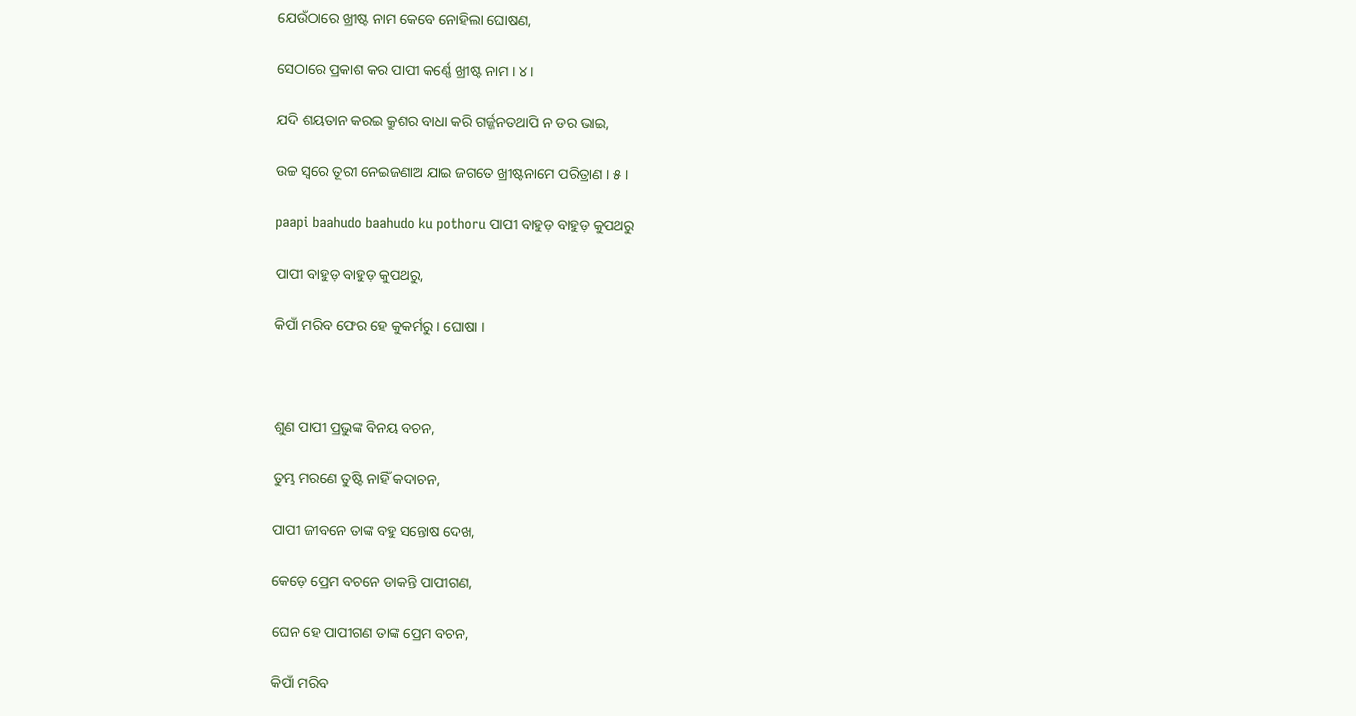ଯେଉଁଠାରେ ଖ୍ରୀଷ୍ଟ ନାମ କେବେ ନୋହିଲା ଘୋଷଣ,

ସେଠାରେ ପ୍ରକାଶ କର ପାପୀ କର୍ଣ୍ଣେ ଖ୍ରୀଷ୍ଟ ନାମ । ୪ ।

ଯଦି ଶୟତାନ କରଇ କ୍ରୁଶର ବାଧା କରି ଗର୍ଜ୍ଜନତଥାପି ନ ଡର ଭାଇ,

ଉଚ୍ଚ ସ୍ୱରେ ତୂରୀ ନେଇଜଣାଅ ଯାଇ ଜଗତେ ଖ୍ରୀଷ୍ଟନାମେ ପରିତ୍ରାଣ । ୫ ।

paapi baahudo baahudo ku pothoru ପାପୀ ବାହୁଡ଼ ବାହୁଡ଼ କୁପଥରୁ

ପାପୀ ବାହୁଡ଼ ବାହୁଡ଼ କୁପଥରୁ,

କିପାଁ ମରିବ ଫେର ହେ କୁକର୍ମରୁ । ଘୋଷା ।



ଶୁଣ ପାପୀ ପ୍ରଭୁଙ୍କ ବିନୟ ବଚନ,

ତୁମ୍ଭ ମରଣେ ତୁଷ୍ଟି ନାହିଁ କଦାଚନ,

ପାପୀ ଜୀବନେ ତାଙ୍କ ବହୁ ସନ୍ତୋଷ ଦେଖ,

କେଡ଼େ ପ୍ରେମ ବଚନେ ଡାକନ୍ତି ପାପୀଗଣ,

ଘେନ ହେ ପାପୀଗଣ ତାଙ୍କ ପ୍ରେମ ବଚନ,

କିପାଁ ମରିବ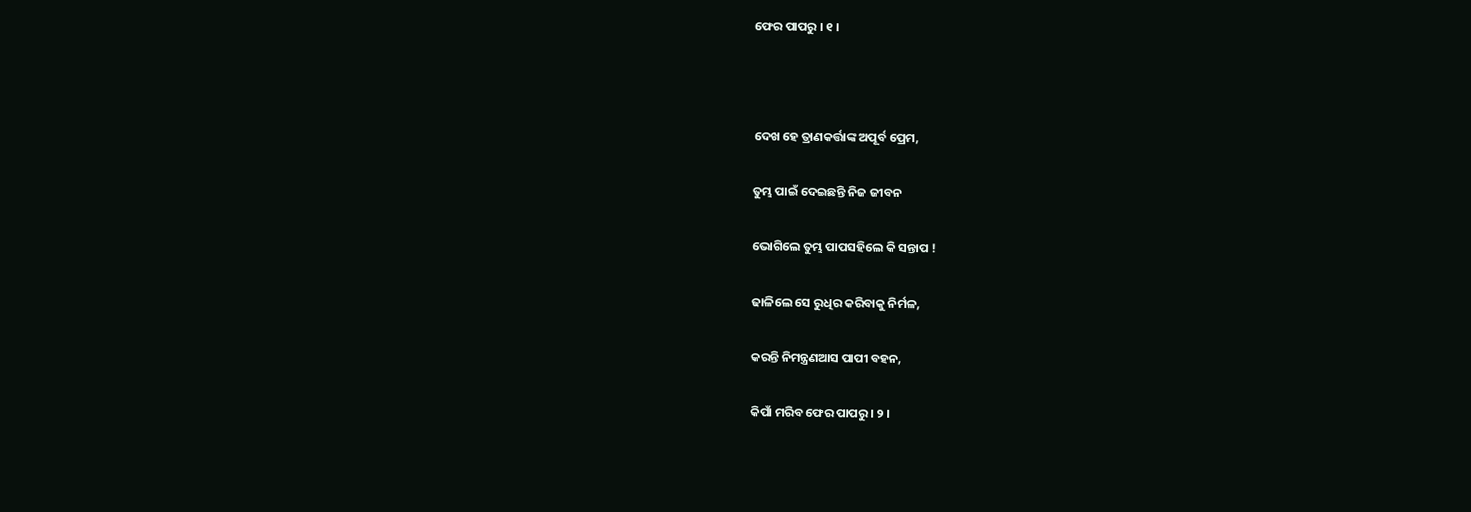ଫେର ପାପରୁ । ୧ ।



ଦେଖ ହେ ତ୍ରାଣକର୍ତ୍ତାଙ୍କ ଅପୂର୍ବ ପ୍ରେମ,

ତୁମ୍ଭ ପାଇଁ ଦେଇଛନ୍ତି ନିଜ ଜୀବନ

ଭୋଗିଲେ ତୁମ୍ଭ ପାପସହିଲେ କି ସନ୍ତାପ !

ଢାଳିଲେ ସେ ରୁଧିର କରିବାକୁ ନିର୍ମଳ,

କରନ୍ତି ନିମନ୍ତ୍ରଣଆସ ପାପୀ ବହନ,

କିପାଁ ମରିବ ଫେର ପାପରୁ । ୨ ।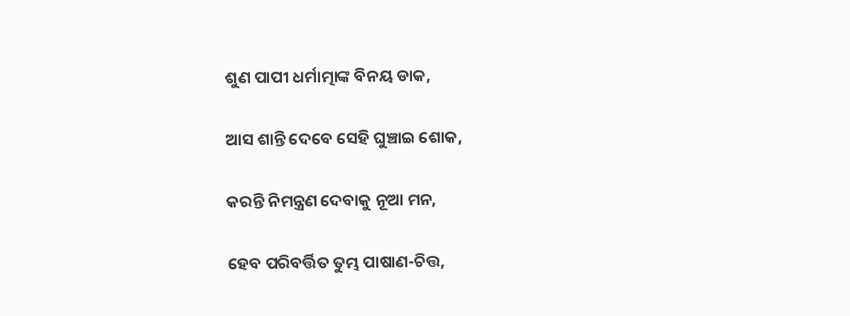ଶୁଣ ପାପୀ ଧର୍ମାତ୍ମାଙ୍କ ବିନୟ ଡାକ,

ଆସ ଶାନ୍ତି ଦେବେ ସେହି ଘୁଞ୍ଚାଇ ଶୋକ,

କରନ୍ତି ନିମନ୍ତ୍ରଣ ଦେବାକୁ ନୂଆ ମନ,

ହେବ ପରିବର୍ତ୍ତିତ ତୁମ୍ଭ ପାଷାଣ-ଚିତ୍ତ,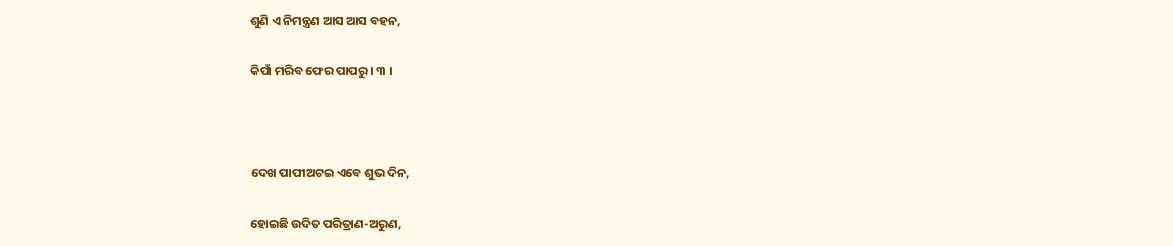ଶୁଣି ଏ ନିମନ୍ତ୍ରଣ ଆସ ଆସ ବହନ,

କିପାଁ ମରିବ ଫେର ପାପରୁ । ୩ ।



ଦେଖ ପାପୀଅଟଇ ଏବେ ଶୁଭ ଦିନ,

ହୋଇଛି ଉଦିତ ପରିତ୍ରାଣ-ଅରୁଣ,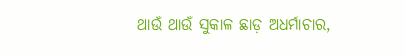ଥାଉଁ ଥାଉଁ ସୁକାଳ ଛାଡ଼ ଅଧର୍ମାଚାର,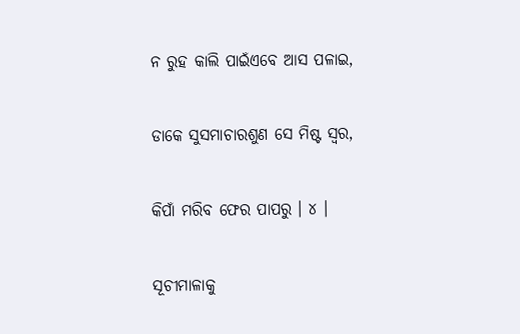ନ ରୁହ କାଲି ପାଇଁଏବେ ଆସ ପଳାଇ,

ଡାକେ ସୁସମାଚାରଶୁଣ ସେ ମିଷ୍ଟ ସ୍ୱର,

କିପାଁ ମରିବ ଫେର ପାପରୁ । ୪ ।

ସୂଚୀମାଳାକୁ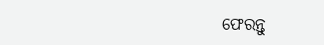ଫେରନ୍ତୁ